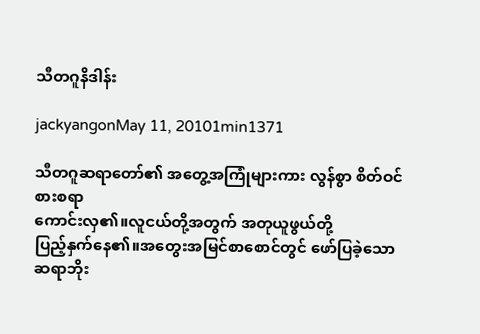သီတဂူနိဒါန်း

jackyangonMay 11, 20101min1371

သီတဂူဆရာတော်၏ အတွေ့အကြုံများကား လွန်စွာ စိတ်ဝင်စားစရာ
ကောင်းလှ၏။လူငယ်တို့အတွက် အတုယူဖွယ်တို့
ပြည့်နှက်နေ၏။အတွေးအမြင်စာစောင်တွင် ဖော်ပြခဲ့သော ဆရာဘိုး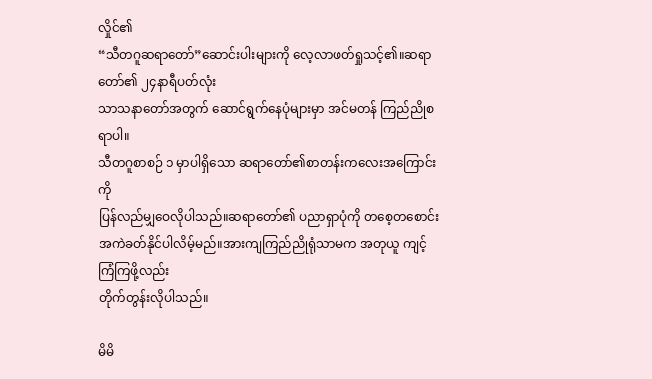လှိုင်၏
“သီတဂူဆရာတော်”ဆောင်းပါးများကို လေ့လာဖတ်ရှုသင့်၏။ဆရာတော်၏ ၂၄နာရီပတ်လုံး
သာသနာတော်အတွက် ဆောင်ရွက်နေပုံများမှာ အင်မတန် ကြည်ညိုစရာပါ။
သီတဂူစာစဉ် ၁ မှာပါရှိသော ဆရာတော်၏စာတန်းကလေးအကြောင်းကို
ပြန်လည်မျှဝေလိုပါသည်။ဆရာတော်၏ ပညာရှာပုံကို တစေ့တစောင်း
အကဲခတ်နိုင်ပါလိမ့်မည်။အားကျကြည်ညိုရုံသာမက အတုယူ ကျင့်ကြံကြဖို့လည်း
တိုက်တွန်းလိုပါသည်။

မိမိ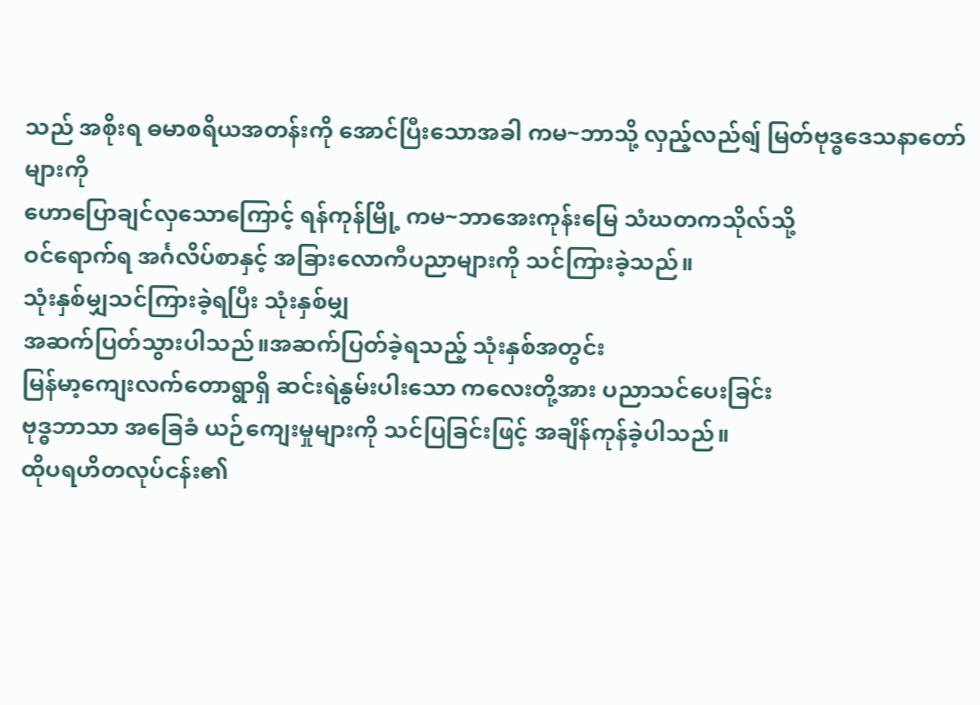သည် အစိုးရ ဓမာစရိယအတန်းကို အောင်ပြီးသောအခါ ကမ~ဘာသို့ လှည့်လည်ရျ် မြတ်ဗုဒ္ဓဒေသနာတော်များကို
ဟောပြောချင်လှသောကြောင့် ရန်ကုန်မြို့ ကမ~ဘာအေးကုန်းမြေ သံဃတကသိုလ်သို့
ဝင်ရောက်ရ အင်္ဂလိပ်စာနှင့် အခြားလောကီပညာများကို သင်ကြားခဲ့သည်။
သုံးနှစ်မျှသင်ကြားခဲ့ရပြီး သုံးနှစ်မျှ
အဆက်ပြတ်သွားပါသည်။အဆက်ပြတ်ခဲ့ရသည့် သုံးနှစ်အတွင်း
မြန်မာ့ကျေးလက်တောရွာရှိ ဆင်းရဲနွမ်းပါးသော ကလေးတို့အား ပညာသင်ပေးခြင်း
ဗုဒ္ဓဘာသာ အခြေခံ ယဉ်ကျေးမှုများကို သင်ပြခြင်းဖြင့် အချိန်ကုန်ခဲ့ပါသည်။
ထိုပရဟိတလုပ်ငန်း၏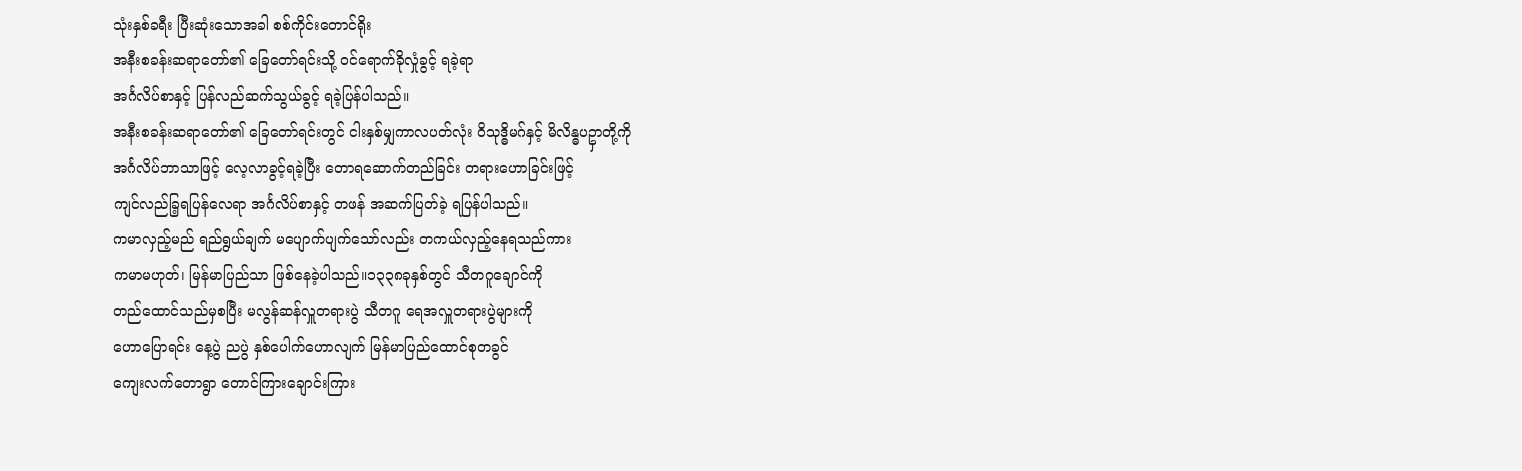သုံးနှစ်ခရီး ပြီးဆုံးသောအခါ စစ်ကိုင်းတောင်ရိုး
အနီးစခန်းဆရာတော်၏ ခြေတော်ရင်းသို့ ဝင်ရောက်ခိုလှုံခွင့် ရခဲ့ရာ
အင်္ဂလိပ်စာနှင့် ပြန်လည်ဆက်သွယ်ခွင့် ရခဲ့ပြန်ပါသည်။
အနီးစခန်းဆရာတော်၏ ခြေတော်ရင်းတွင် ငါးနှစ်မျှကာလပတ်လုံး ဝိသုဒ္ဓိမဂ်နှင့် မိလိန္ဓပဥှာတို့ကို
အင်္ဂလိပ်ဘာသာဖြင့် လေ့လာခွင့်ရခဲ့ပြီး တောရဆောက်တည်ခြင်း တရားဟောခြင်းဖြင့်
ကျင်လည်ခြ့ရပြန်လေရာ အင်္ဂလိပ်စာနှင့် တဖန် အဆက်ပြတ်ခဲ့ ရပြန်ပါသည်။
ကမာလှည့်မည် ရည်ရွယ်ချက် မပျောက်ပျက်သော်လည်း တကယ်လှည့်နေရသည်ကား
ကမာမဟုတ်၊ မြန်မာပြည်သာ ဖြစ်နေခဲ့ပါသည်။၁၃၃၈ခုနှစ်တွင် သီတဂူချောင်ကို
တည်ထောင်သည်မှစပြီး မလွန်ဆန်လှူတရားပွဲ သီတဂူ ရေအလှူတရားပွဲများကို
ဟောပြောရင်း နေ့ပွဲ ညပွဲ နှစ်ပေါက်ဟောလျက် မြန်မာပြည်ထောင်စုတခွင်
ကျေးလက်တောရွာ တောင်ကြားချောင်းကြား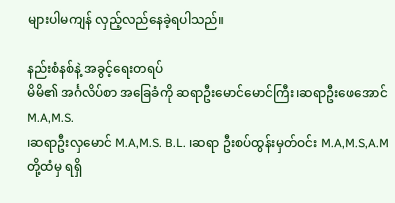များပါမကျန် လှည့်လည်နေခဲ့ရပါသည်။

နည်းစံနစ်နဲ့ အခွင့်ရေးတရပ်
မိမိ၏ အင်္ဂလိပ်စာ အခြေခံကို ဆရာဦးမောင်မောင်ကြီး၊ဆရာဦးဖေအောင် M.A,M.S.
၊ဆရာဦးလှမောင် M.A,M.S. B.L. ၊ဆရာ ဦးစပ်ထွန်းမှတ်ဝင်း M.A,M.S,A.M
တို့ထံမှ ရရှိ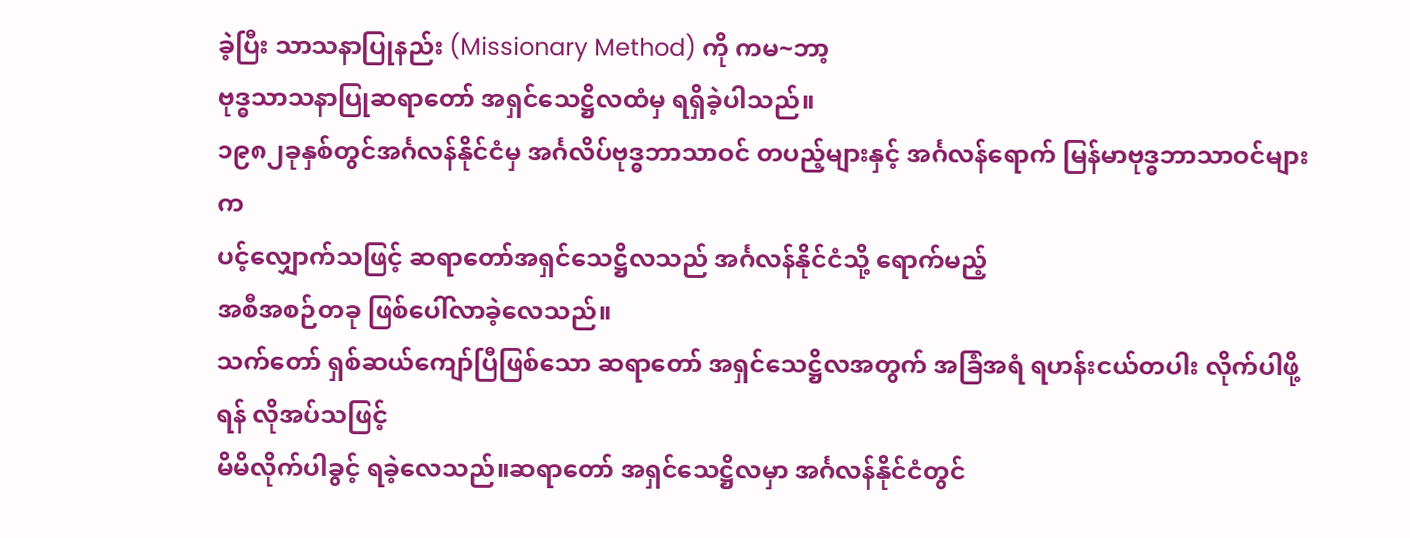ခဲ့ပြီး သာသနာပြုနည်း (Missionary Method) ကို ကမ~ဘာ့
ဗုဒ္ဓသာသနာပြုဆရာတော် အရှင်သေဋ္ဌိလထံမှ ရရှိခဲ့ပါသည်။
၁၉၈၂ခုနှစ်တွင်အင်္ဂလန်နိုင်ငံမှ အင်္ဂလိပ်ဗုဒ္ဓဘာသာဝင် တပည့်များနှင့် အင်္ဂလန်ရောက် မြန်မာဗုဒ္ဓဘာသာဝင်များက
ပင့်လျှောက်သဖြင့် ဆရာတော်အရှင်သေဋ္ဌိလသည် အင်္ဂလန်နိုင်ငံသို့ ရောက်မည့်
အစီအစဉ်တခု ဖြစ်ပေါ်လာခဲ့လေသည်။
သက်တော် ရှစ်ဆယ်ကျော်ပြီဖြစ်သော ဆရာတော် အရှင်သေဋ္ဌိလအတွက် အခြံအရံ ရဟန်းငယ်တပါး လိုက်ပါဖို့ရန် လိုအပ်သဖြင့်
မိမိလိုက်ပါခွင့် ရခဲ့လေသည်။ဆရာတော် အရှင်သေဋ္ဌိလမှာ အင်္ဂလန်နိုင်ငံတွင်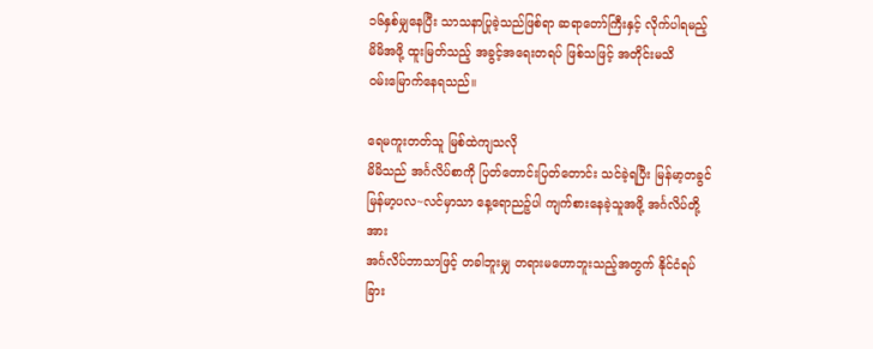၁၆နှစ်မျှနေပြီး သာသနာပြုခဲ့သည်ဖြစ်ရာ ဆရာတော်ကြီးနှင့် လိုက်ပါရမည့်
မိမိအဖို့ ထူးမြတ်သည့် အခွင့်အရေးတရပ် ဖြစ်သဖြင့် အတိုင်းမသိ
ဝမ်းမြောက်နေရသည်။

ရေမကူးတတ်သူ မြစ်ထဲကျသလို
မိမိသည် အင်္ဂလိပ်စာကို ပြတ်တောင်းပြတ်တောင်း သင်ခဲ့ရပြီး မြန်မာ့တခွင်
မြန်မာ့ပလ~လင်မှာသာ နေ့ရောညဉ့်ပါ ကျက်စားနေခဲ့သူအဖို့ အင်္ဂလိပ်တို့အား
အင်္ဂလိပ်ဘာသာဖြင့် တခါဘူးမျှ တရားမဟောဘူးသည့်အတွက် နိုင်ငံရပ်ခြား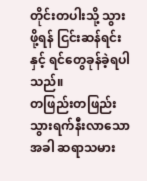တိုင်းတပါးသို့ သွားဖို့ရန် ငြင်းဆန်ရင်းနှင့် ရင်တွေခုန်ခဲ့ရပါသည်။
တဖြည်းတဖြည်း သွားရက်နီးလာသောအခါ ဆရာသမား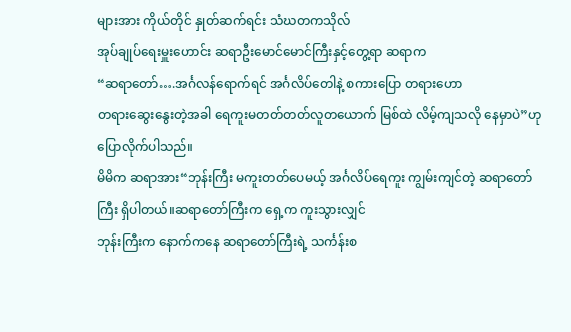များအား ကိုယ်တိုင် နှုတ်ဆက်ရင်း သံဃတကသိုလ်
အုပ်ချုပ်ရေးမှူးဟောင်း ဆရာဦးမောင်မောင်ကြီးနှင့်တွေ့ရာ ဆရာက
“ဆရာတော်….အင်္ဂလန်ရောက်ရင် အင်္ဂလိပ်တေါနဲ့ စကားပြော တရားဟော
တရားဆွေးနွေးတဲ့အခါ ရေကူးမတတ်တတ်လူတယောက် မြစ်ထဲ လိမ့်ကျသလို နေမှာပဲ”ဟု
ပြောလိုက်ပါသည်။
မိမိက ဆရာအား“ဘုန်းကြီး မကူးတတ်ပေမယ့် အင်္ဂလိပ်ရေကူး ကျွမ်းကျင်တဲ့ ဆရာတော်ကြီး ရှိပါတယ်။ဆရာတော်ကြီးက ရှေ့က ကူးသွားလျှင်
ဘုန်းကြီးက နောက်ကနေ ဆရာတော်ကြီးရဲ့ သင်္ကန်းစ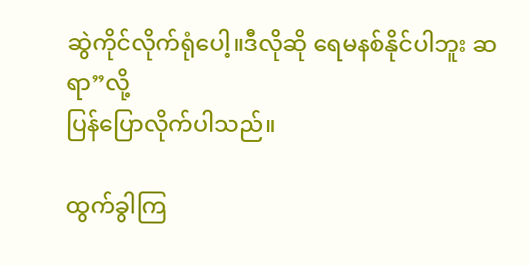ဆွဲကိုင်လိုက်ရုံပေါ့။ဒီလိုဆို ရေမနစ်နိုင်ပါဘူး ဆရာ”လို့
ပြန်ပြောလိုက်ပါသည်။

ထွက်ခွါကြ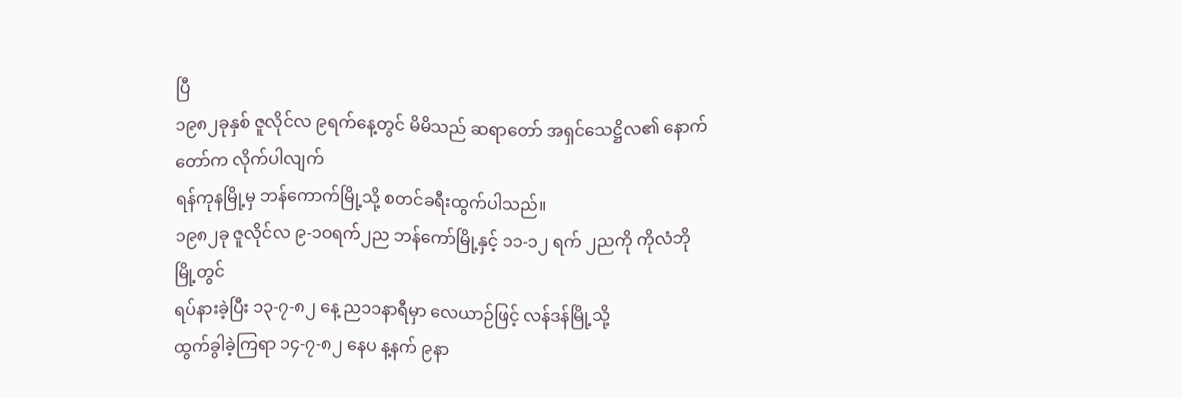ပြီ
၁၉၈၂ခုနှစ် ဇူလိုင်လ ၉ရက်နေ့တွင် မိမိသည် ဆရာတော် အရှင်သေဋ္ဌိလ၏ နောက်တော်က လိုက်ပါလျက်
ရန်ကုနမြို့မှ ဘန်ကောက်မြို့သို့ စတင်ခရီးထွက်ပါသည်။
၁၉၈၂ခု ဇူလိုင်လ ၉-၁ဝရက်၂ည ဘန်ကော်မြို့နှင့် ၁၁-၁၂ ရက် ၂ညကို ကိုလံဘိုမြို့တွင်
ရပ်နားခဲ့ပြီး ၁၃-၇-၈၂ နေ့ ည၁၁နာရီမှာ လေယာဉ်ဖြင့် လန်ဒန်မြို့သို့
ထွက်ခွါခဲ့ကြရာ ၁၄-၇-၈၂ နေပ န့နက် ၉နာ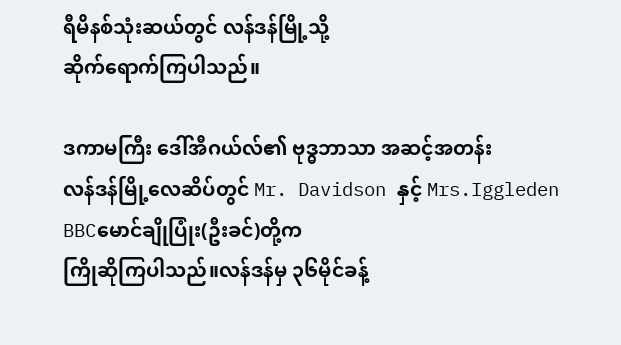ရီမိနစ်သုံးဆယ်တွင် လန်ဒန်မြို့သို့
ဆိုက်ရောက်ကြပါသည်။

ဒကာမကြီး ဒေါ်အီဂယ်လ်၏ ဗုဒ္ဓဘာသာ အဆင့်အတန်း
လန်ဒန်မြို့လေဆိပ်တွင် Mr. Davidson နှင့် Mrs.Iggleden BBCမောင်ချိုပြုံး(ဦးခင်)တို့က
ကြိုဆိုကြပါသည်။လန်ဒန်မှ ၃၆မိုင်ခန့်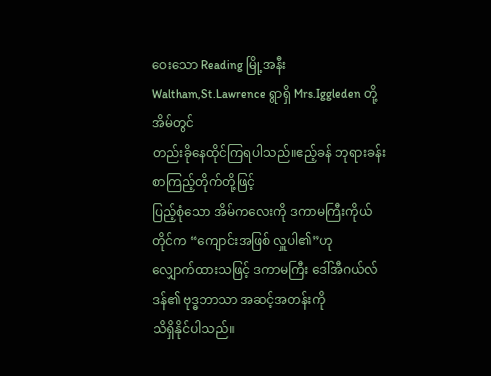ဝေးသော Reading မြို့အနီး
Waltham,St.Lawrence ရွာရှိ Mrs.Iggleden တို့အိမ်တွင်
တည်းခိုနေထိုင်ကြရပါသည်။ဧည့်ခန် ဘုရားခန်း စာကြည့်တိုက်တို့ဖြင့်
ပြည့်စုံသော အိမ်ကလေးကို ဒကာမကြီးကိုယ်တိုင်က “ကျောင်းအဖြစ် လှူပါ၏”ဟု
လျှောက်ထားသဖြင့် ဒကာမကြီး ဒေါ်အီဂယ်လ်ဒန်၏ ဗုဒ္ဓဘာသာ အဆင့်အတန်းကို
သိရှိနိုင်ပါသည်။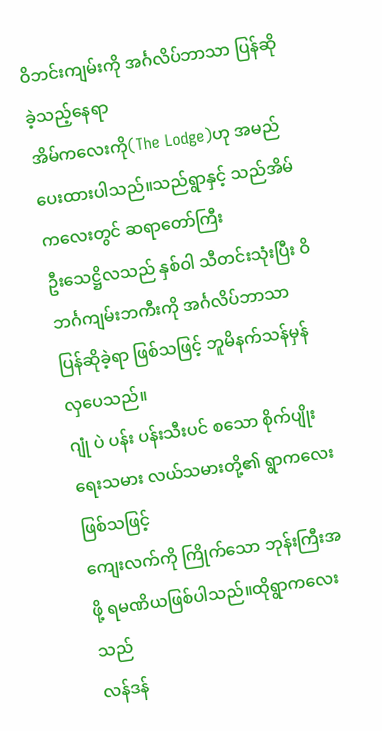ဝိဘင်းကျမ်းကို အင်္ဂလိပ်ဘာသာ ပြန်ဆိုခဲ့သည့်နေရာ
အိမ်ကလေးကို(The Lodge)ဟု အမည်ပေးထားပါသည်။သည်ရွာနှင့် သည်အိမ်ကလေးတွင် ဆရာတော်ကြီး
ဦးသေဋ္ဌိလသည် နှစ်ဝါ သီတင်းသုံးပြီး ဝိဘင်္ဂကျမ်းဘကီးကို အင်္ဂလိပ်ဘာသာ
ပြန်ဆိုခဲ့ရာ ဖြစ်သဖြင့် ဘူမိနက်သန်မှန်လှပေသည်။
ဂျုံ ပဲ ပန်း ပန်းသီးပင် စသော စိုက်ပျိုးရေးသမား လယ်သမားတို့၏ ရွာကလေးဖြစ်သဖြင့်
ကျေးလက်ကို ကြိုက်သော ဘုန်းကြီးအဖို့ ရမဏိယဖြစ်ပါသည်။ထိုရွာကလေးသည်
လန်ဒန်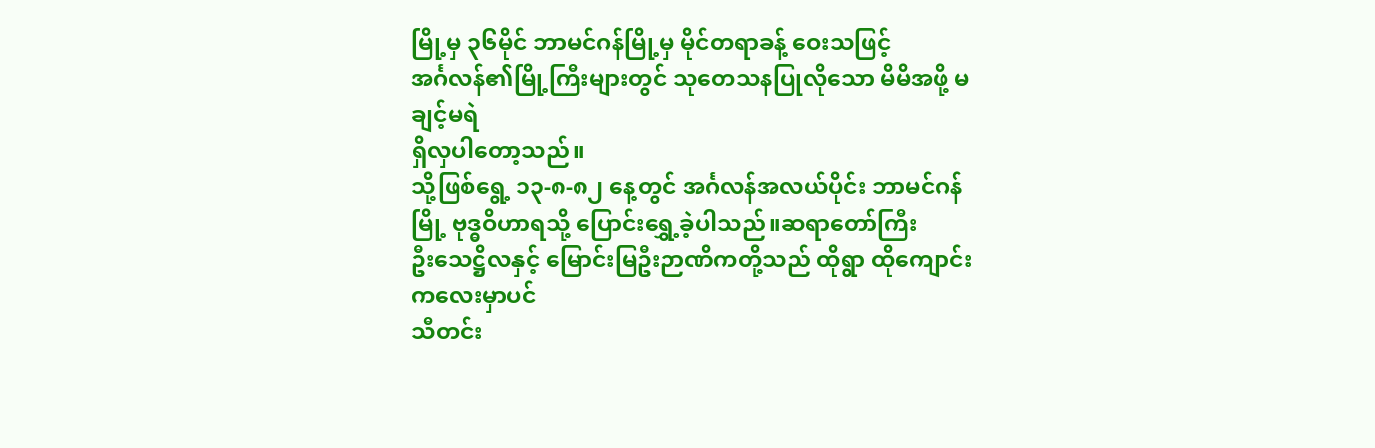မြို့မှ ၃၆မိုင် ဘာမင်ဂန်မြို့မှ မိုင်တရာခန့် ဝေးသဖြင့်
အင်္ဂလန်၏မြို့ကြီးများတွင် သုတေသနပြုလိုသော မိမိအဖို့ မချင့်မရဲ
ရှိလှပါတော့သည်။
သို့ဖြစ်ရွေ့ ၁၃-၈-၈၂ နေ့တွင် အင်္ဂလန်အလယ်ပိုင်း ဘာမင်ဂန်မြို့ ဗုဒ္ဓဝိဟာရသို့ ပြောင်းရွှေ့ခဲ့ပါသည်။ဆရာတော်ကြီး
ဦးသေဋ္ဌိလနှင့် မြောင်းမြဦးဉာဏိကတို့သည် ထိုရွာ ထိုကျောင်းကလေးမှာပင်
သီတင်း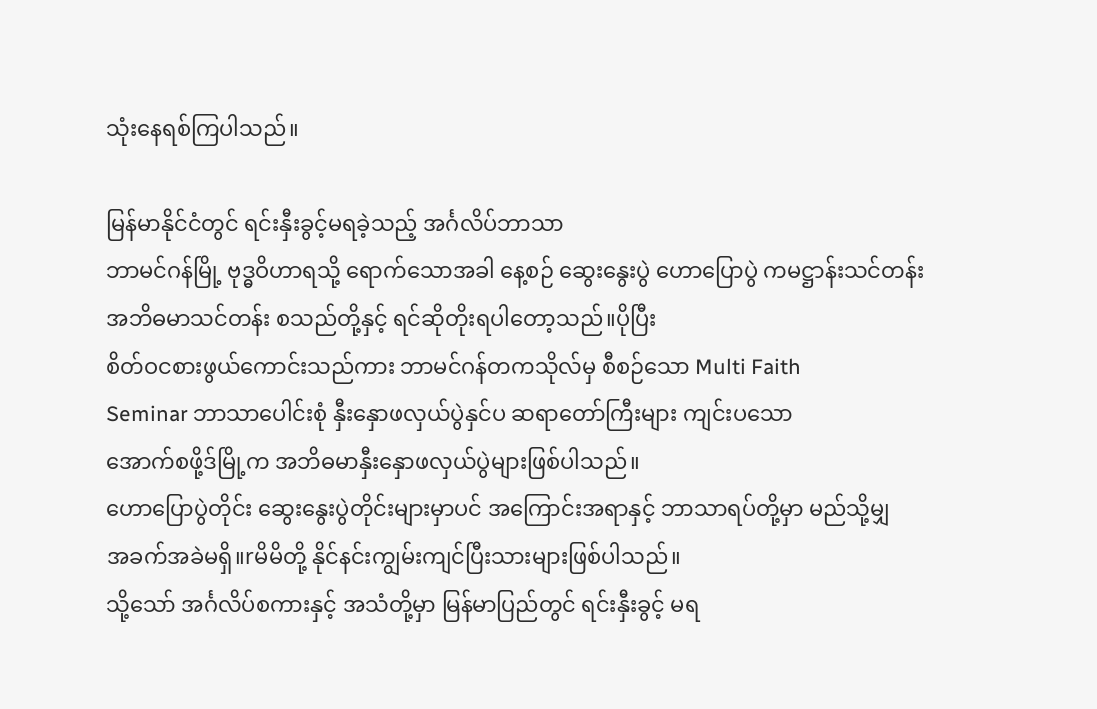သုံးနေရစ်ကြပါသည်။

မြန်မာနိုင်ငံတွင် ရင်းနှီးခွင့်မရခဲ့သည့် အင်္ဂလိပ်ဘာသာ
ဘာမင်ဂန်မြို့ ဗုဒ္ဓဝိဟာရသို့ ရောက်သောအခါ နေ့စဉ် ဆွေးနွေးပွဲ ဟောပြောပွဲ ကမဋ္ဌာန်းသင်တန်း
အဘိဓမာသင်တန်း စသည်တို့နှင့် ရင်ဆိုတိုးရပါတော့သည်။ပိုပြီး
စိတ်ဝငစားဖွယ်ကောင်းသည်ကား ဘာမင်ဂန်တကသိုလ်မှ စီစဉ်သော Multi Faith
Seminar ဘာသာပေါင်းစုံ နှီးနှောဖလှယ်ပွဲနှင်ပ ဆရာတော်ကြီးများ ကျင်းပသော
အောက်စဖို့ဒ်မြို့က အဘိဓမာနှီးနှောဖလှယ်ပွဲများဖြစ်ပါသည်။
ဟောပြောပွဲတိုင်း ဆွေးနွေးပွဲတိုင်းများမှာပင် အကြောင်းအရာနှင့် ဘာသာရပ်တို့မှာ မည်သို့မျှ
အခက်အခဲမရှိ။rမိမိတို့ နိုင်နင်းကျွမ်းကျင်ပြီးသားများဖြစ်ပါသည်။
သို့သော် အင်္ဂလိပ်စကားနှင့် အသံတို့မှာ မြန်မာပြည်တွင် ရင်းနှီးခွင့် မရ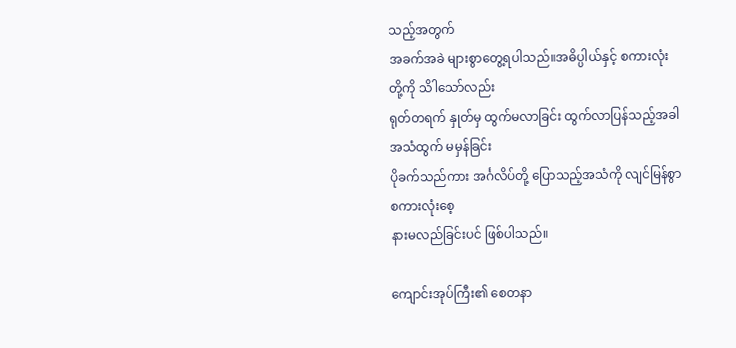သည့်အတွက်
အခက်အခဲ များစွာတွေ့ရပါသည်။အဓိပ္ပါယ်နှင့် စကားလုံးတို့ကို သိါသော်လည်း
ရုတ်တရက် နှုတ်မှ ထွက်မလာခြင်း ထွက်လာပြန်သည့်အခါ အသံထွက် မမှန်ခြင်း
ပိုခက်သည်ကား အင်္ဂလိပ်တို့ ပြောသည့်အသံကို လျင်မြန်စွာ စကားလုံးစေ့
နားမလည်ခြင်းပင် ဖြစ်ပါသည်။

ကျောင်းအုပ်ကြီး၏ စေတနာ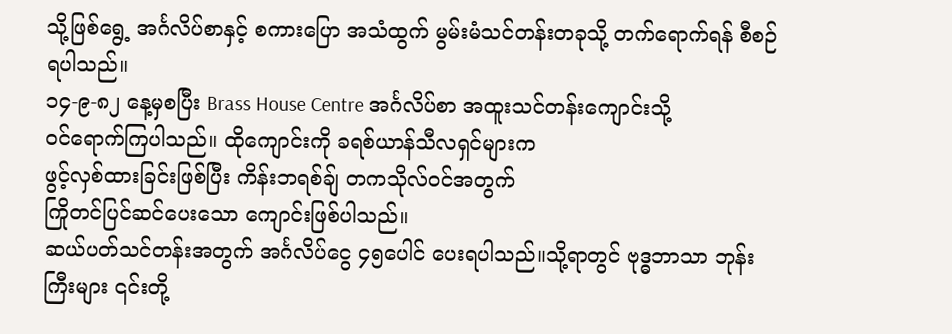သို့ဖြစ်ရွေ့ အင်္ဂလိပ်စာနှင့် စကားပြော အသံထွက် မွမ်းမံသင်တန်းတခုသို့ တက်ရောက်ရန် စီစဉ်ရပါသည်။
၁၄-၉-၈၂ နေ့မှစပြီး Brass House Centre အင်္ဂလိပ်စာ အထူးသင်တန်းကျောင်းသို့
ဝင်ရောက်ကြပါသည်။ ထိုကျောင်းကို ခရစ်ယာန်သီလရှင်များက
ဖွင့်လှစ်ထားခြင်းဖြစ်ပြီး ကိန်းဘရစ်ချ် တကသိုလ်ဝင်အတွက်
ကြိုတင်ပြင်ဆင်ပေးသော ကျောင်းဖြစ်ပါသည်။
ဆယ်ပတ်သင်တန်းအတွက် အင်္ဂလိပ်ငွေ ၄၅ပေါင် ပေးရပါသည်။သို့ရာတွင် ဗုဒ္ဓဘာသာ ဘုန်းကြီးများ ၎င်းတို့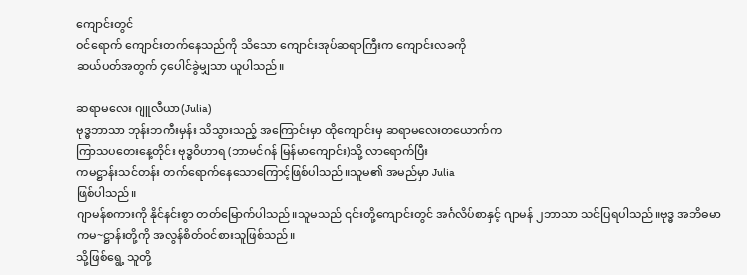ကျောင်းတွင်
ဝင်ရောက် ကျောင်းတက်နေသည်ကို သိသော ကျောင်းအုပ်ဆရာကြီးက ကျောင်းလခကို
ဆယ်ပတ်အတွက် ၄ပေါင်ခွဲမျှသာ ယူပါသည်။

ဆရာမလေး ဂျူလီယာ(Julia)
ဗုဒ္ဓဘာသာ ဘုန်းဘကီးမှန်း သိသွားသည့် အကြောင်းမှာ ထိုကျောင်းမှ ဆရာမလေးတယောက်က
ကြာသပတေးနေ့တိုင်း ဗုဒ္ဓဝိဟာရ (ဘာမင်ဂန် မြန်မာကျောင်း)သို့ လာရောက်ပြီး
ကမဋ္ဌာန်းသင်တန်း တက်ရောက်နေသောကြောင့်ဖြစ်ပါသည်။သူမ၏ အမည်မှာ Julia
ဖြစ်ပါသည်။
ဂျာမန်စကားကို နိုင်နင်းစွာ တတ်မြောက်ပါသည်။သူမသည် ၎င်းတို့ကျောင်းတွင် အင်္ဂလိပ်စာနှင့် ဂျာမန် ၂ဘာသာ သင်ပြရပါသည်။ဗုဒ္ဓ အဘိဓမာ
ကမ~ဋ္ဌာန်းတို့ကို အလွန်စိတ်ဝင်စားသူဖြစ်သည်။
သို့ဖြစ်ရွေ့ သူတို့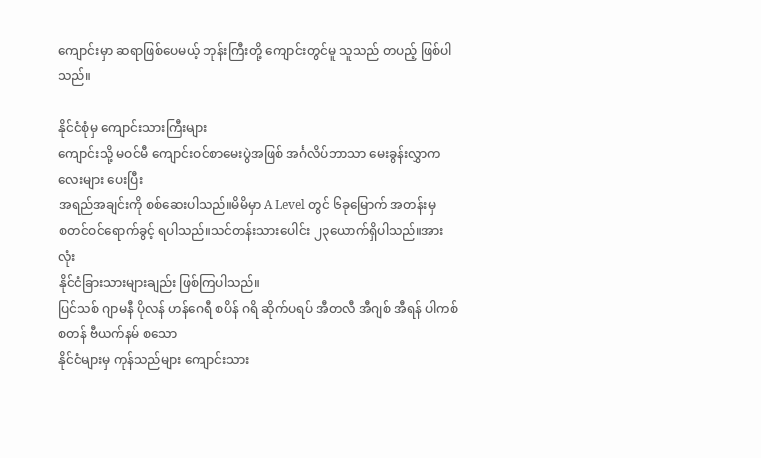ကျောင်းမှာ ဆရာဖြစ်ပေမယ့် ဘုန်းကြီးတို့ ကျောင်းတွင်မူ သူသည် တပည့် ဖြစ်ပါသည်။

နိုင်ငံစုံမှ ကျောင်းသားကြီးများ
ကျောင်းသို့ မဝင်မီ ကျောင်းဝင်စာမေးပွဲအဖြစ် အင်္ဂလိပ်ဘာသာ မေးခွန်းလွှာကလေးများ ပေးပြီး
အရည်အချင်းကို စစ်ဆေးပါသည်။မိမိမှာ A Level တွင် ၆ခုမြောက် အတန်းမှ
စတင်ဝင်ရောက်ခွင့် ရပါသည်။သင်တန်းသားပေါင်း ၂၃ယောက်ရှိပါသည်။အားလုံး
နိုင်ငံခြားသားများချည်း ဖြစ်ကြပါသည်။
ပြင်သစ် ဂျာမနီ ပိုလန် ဟန်ဂေရီ စပိန် ဂရိ ဆိုက်ပရပ် အီတလီ အီဂျစ် အီရန် ပါကစ်စတန် ဗီယက်နမ် စသော
နိုင်ငံများမှ ကုန်သည်များ ကျောင်းသား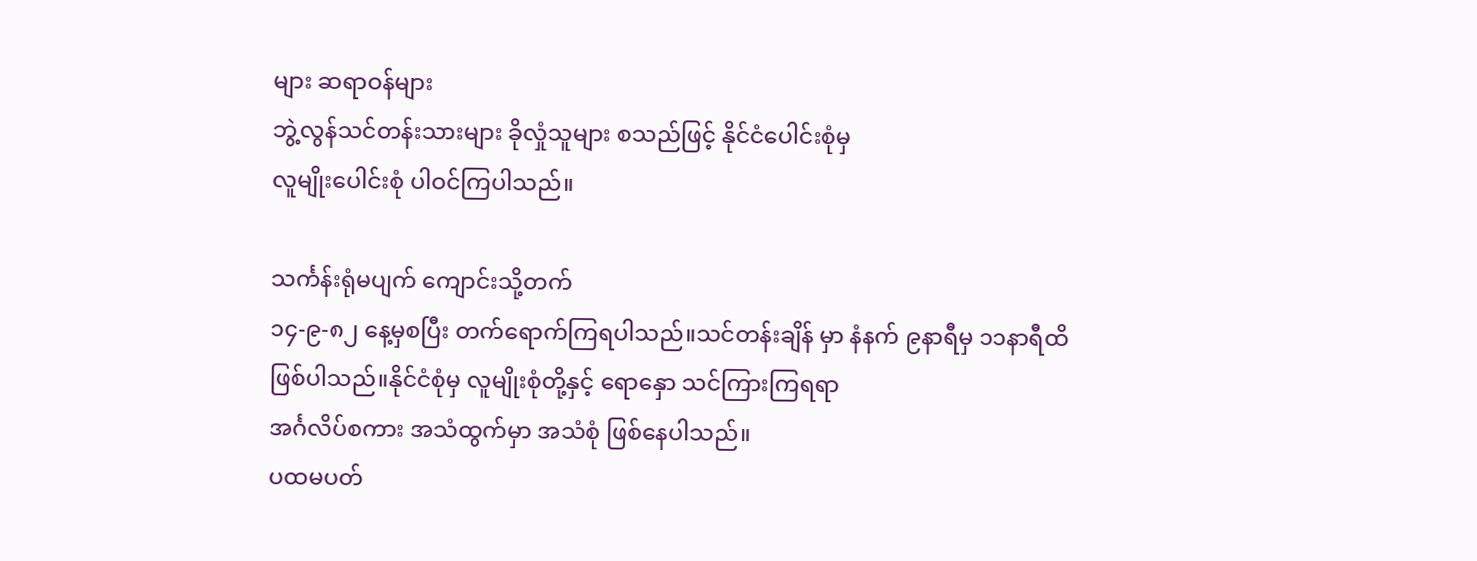များ ဆရာဝန်များ
ဘွဲ့လွန်သင်တန်းသားများ ခိုလှုံသူများ စသည်ဖြင့် နိုင်ငံပေါင်းစုံမှ
လူမျိုးပေါင်းစုံ ပါဝင်ကြပါသည်။

သင်္ကန်းရုံမပျက် ကျောင်းသို့တက်
၁၄-၉-၈၂ နေ့မှစပြီး တက်ရောက်ကြရပါသည်။သင်တန်းချိန် မှာ နံနက် ၉နာရီမှ ၁၁နာရီထိ
ဖြစ်ပါသည်။နိုင်ငံစုံမှ လူမျိုးစုံတို့နှင့် ရောနှော သင်ကြားကြရရာ
အင်္ဂလိပ်စကား အသံထွက်မှာ အသံစုံ ဖြစ်နေပါသည်။
ပထမပတ်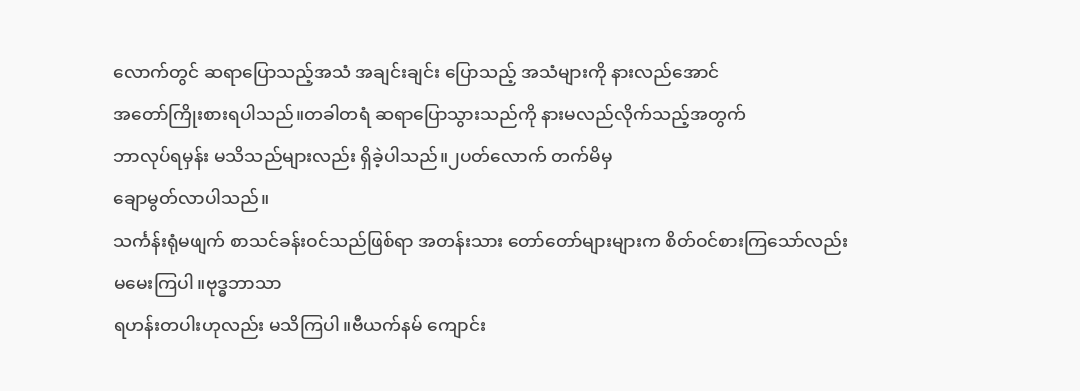လောက်တွင် ဆရာပြောသည့်အသံ အချင်းချင်း ပြောသည့် အသံများကို နားလည်အောင်
အတော်ကြိုးစားရပါသည်။တခါတရံ ဆရာပြောသွားသည်ကို နားမလည်လိုက်သည့်အတွက်
ဘာလုပ်ရမှန်း မသိသည်များလည်း ရှိခဲ့ပါသည်။၂ပတ်လောက် တက်မိမှ
ချောမွတ်လာပါသည်။
သင်္ကန်းရုံမဖျက် စာသင်ခန်းဝင်သည်ဖြစ်ရာ အတန်းသား တော်တော်များများက စိတ်ဝင်စားကြသော်လည်း မမေးကြပါ။ဗုဒ္ဓဘာသာ
ရဟန်းတပါးဟုလည်း မသိကြပါ။ဗီယက်နမ် ကျောင်း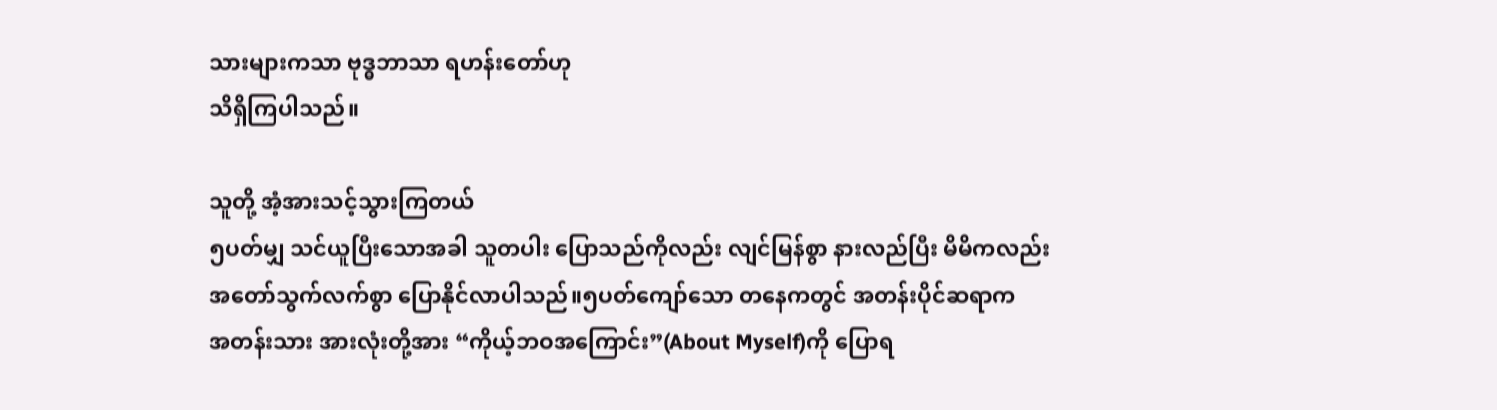သားများကသာ ဗုဒ္ဓဘာသာ ရဟန်းတော်ဟု
သိရှိကြပါသည်။

သူတို့ အံ့အားသင့်သွားကြတယ်
၅ပတ်မျှ သင်ယူပြီးသောအခါ သူတပါး ပြောသည်ကိုလည်း လျင်မြန်စွာ နားလည်ပြီး မိမိကလည်း
အတော်သွက်လက်စွာ ပြောနိုင်လာပါသည်။၅ပတ်ကျော်သော တနေကတွင် အတန်းပိုင်ဆရာက
အတန်းသား အားလုံးတို့အား “ကိုယ့်ဘဝအကြောင်း”(About Myself)ကို ပြောရ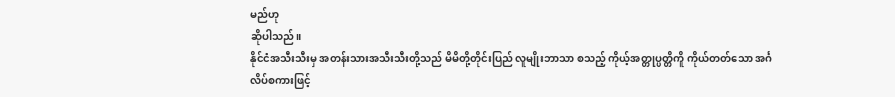မည်ဟု
ဆိုပါသည်။
နိုင်ငံအသီးသီးမှ အတန်းသားအသီးသီးတို့သည် မိမိတို့တိုင်းပြည် လူမျိုးဘာသာ စသည့် ကိုယ့်အတ္တုပ္ပတ္တိကိူ ကိုယ်တတ်သော အင်္ဂလိပ်စကားဖြင့်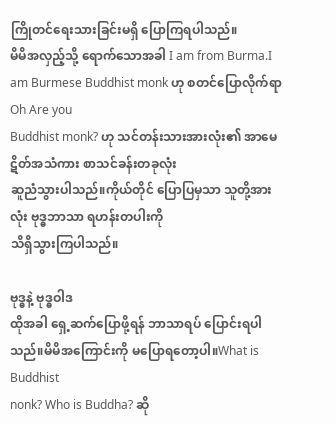ကြိုတင်ရေးသားခြင်းမရှိ ပြောကြရပါသည်။
မိမိအလှည့်သို့ ရောက်သောအခါ I am from Burma.I am Burmese Buddhist monk ဟု စတင်ပြောလိုက်ရာ Oh Are you
Buddhist monk? ဟု သင်တန်းသားအားလုံး၏ အာမေဋိတ်အသံကား စာသင်ခန်းတခုလုံး
ဆူညံသွားပါသည်။ကိုယ်တိုင် ပြောပြမှသာ သူတို့အားလုံး ဗုဒ္ဓဘာသာ ရဟန်းတပါးကို
သိရှိသွားကြပါသည်။

ဗုဒ္ဓနဲ့ ဗုဒ္ဓဝါဒ
ထိုအခါ ရှေ့ဆက်ပြောဖို့ရန် ဘာသာရပ် ပြောင်းရပါသည်။မိမိအကြောင်းကို မပြောရတော့ပါ။What is Buddhist
nonk? Who is Buddha? ဆို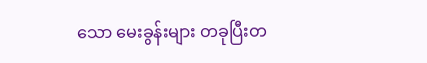သော မေးခွန်းများ တခုပြီးတ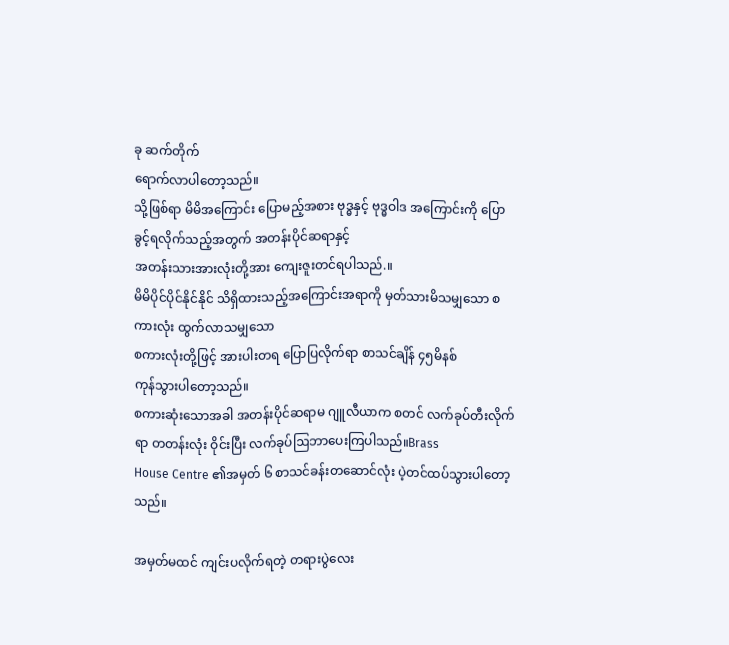ခု ဆက်တိုက်
ရောက်လာပါတော့သည်။
သို့ဖြစ်ရာ မိမိအကြောင်း ပြောမည့်အစား ဗုဒ္ဓနှင့် ဗုဒ္ဓဝါဒ အကြောင်းကို ပြောခွင့်ရလိုက်သည့်အတွက် အတန်းပိုင်ဆရာနှင့်
အတန်းသားအားလုံးတို့အား ကျေးဇူးတင်ရပါသည်.။
မိမိပိုင်ပိုင်နိုင်နိုင် သိရှိထားသည့်အကြောင်းအရာကို မှတ်သားမိသမျှသော စကားလုံး ထွက်လာသမျှသော
စကားလုံးတို့ဖြင့် အားပါးတရ ပြောပြလိုက်ရာ စာသင်ချိန် ၄၅မိနစ်
ကုန်သွားပါတော့သည်။
စကားဆုံးသောအခါ အတန်းပိုင်ဆရာမ ဂျူလီယာက စတင် လက်ခုပ်တီးလိုက်ရာ တတန်းလုံး ဝိုင်းပြီး လက်ခုပ်ဩဘာပေးကြပါသည်။Brass
House Centre ၏အမှတ် ၆ စာသင်ခန်းတဆောင်လုံး ပဲ့တင်ထပ်သွားပါတော့သည်။

အမှတ်မထင် ကျင်းပလိုက်ရတဲ့ တရားပွဲလေး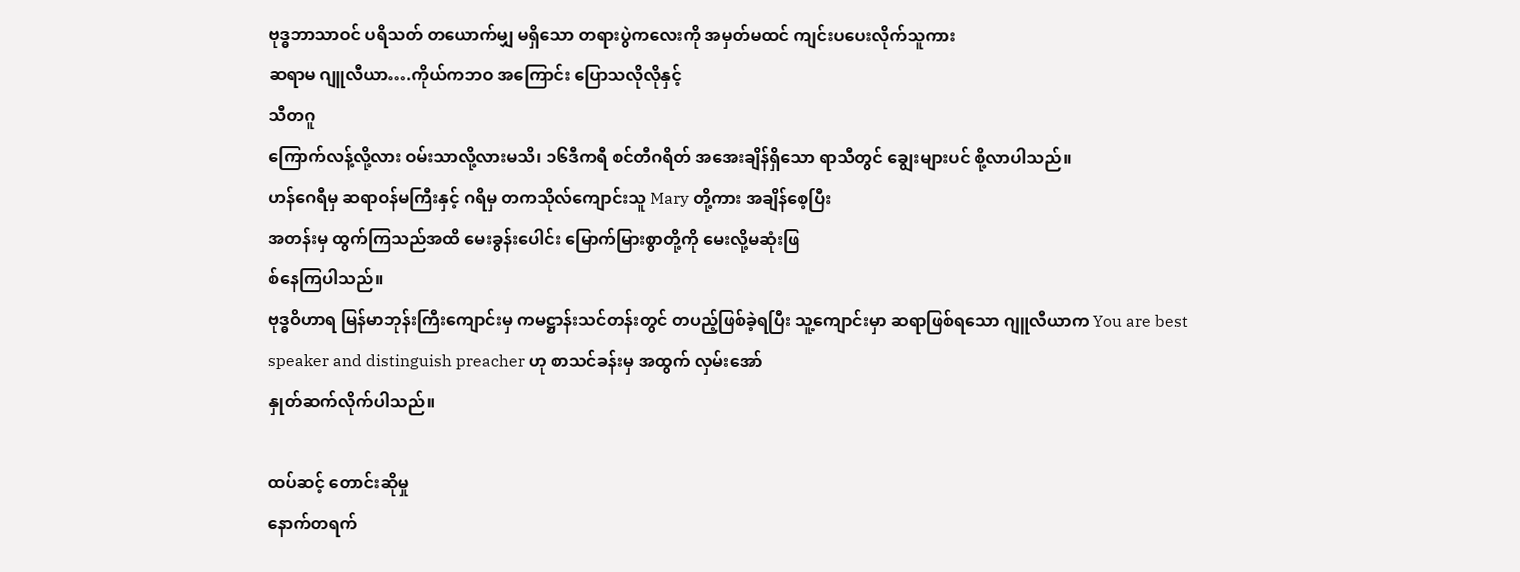ဗုဒ္ဓဘာသာဝင် ပရိသတ် တယောက်မျှ မရှိသော တရားပွဲကလေးကို အမှတ်မထင် ကျင်းပပေးလိုက်သူကား
ဆရာမ ဂျူလီယာ….ကိုယ်ကဘဝ အကြောင်း ပြောသလိုလိုနှင့်
သီတဂူ
ကြောက်လန့်လို့လား ဝမ်းသာလို့လားမသိ၊ ၁၆ဒီကရီ စင်တီဂရိတ် အအေးချိန်ရှိသော ရာသီတွင် ချွေးများပင် စို့လာပါသည်။
ဟန်ဂေရီမှ ဆရာဝန်မကြီးနှင့် ဂရိမှ တကသိုလ်ကျောင်းသူ Mary တို့ကား အချိန်စေ့ပြီး
အတန်းမှ ထွက်ကြသည်အထိ မေးခွန်းပေါင်း မြောက်မြားစွာတို့ကို မေးလို့မဆုံးဖြ
စ်နေကြပါသည်။
ဗုဒ္ဓဝိဟာရ မြန်မာဘုန်းကြီးကျောင်းမှ ကမဋ္ဌာန်းသင်တန်းတွင် တပည့်ဖြစ်ခဲ့ရပြီး သူ့ကျောင်းမှာ ဆရာဖြစ်ရသော ဂျူလီယာက You are best
speaker and distinguish preacher ဟု စာသင်ခန်းမှ အထွက် လှမ်းအော်
နှုတ်ဆက်လိုက်ပါသည်။

ထပ်ဆင့် တောင်းဆိုမှု
နောက်တရက်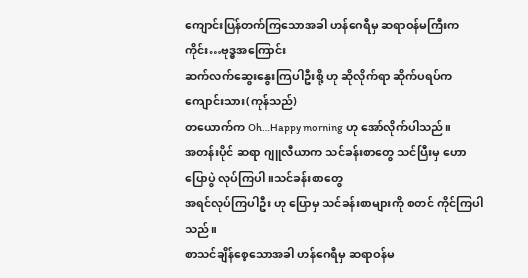ကျောင်းပြန်တက်ကြသောအခါ ဟန်ဂေရီမှ ဆရာဝန်မကြီးက ကိုင်း…ဗုဒ္ဓအကြောင်း
ဆက်လက်ဆွေးနွေးကြပါဦးစို့ ဟု ဆိုလိုက်ရာ ဆိုက်ပရပ်က ကျောင်းသား(ကုန်သည်)
တယောက်က Oh…Happy morning ဟု အော်လိုက်ပါသည်။
အတန်းပိုင် ဆရာ ဂျူလီယာက သင်ခန်းစာတွေ သင်ပြီးမှ ဟောပြောပွဲ လုပ်ကြပါ။သင်ခန်းစာတွေ
အရင်လုပ်ကြပါဦး ဟု ပြောမှ သင်ခန်းစာများကို စတင် ကိုင်ကြပါသည်။
စာသင်ချိန်စေ့သောအခါ ဟန်ဂေရီမှ ဆရာဝန်မ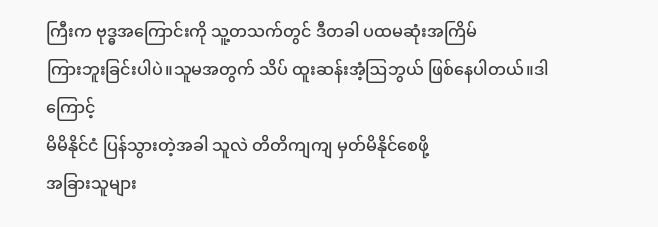ကြီးက ဗုဒ္ဓအကြောင်းကို သူ့တသက်တွင် ဒီတခါ ပထမဆုံးအကြိမ်
ကြားဘူးခြင်းပါပဲ။သူမအတွက် သိပ် ထူးဆန်းအံ့ဩဘွယ် ဖြစ်နေပါတယ်။ဒါကြောင့်
မိမိနိုင်ငံ ပြန်သွားတဲ့အခါ သူလဲ တိတိကျကျ မှတ်မိနိုင်စေဖို့
အခြားသူများ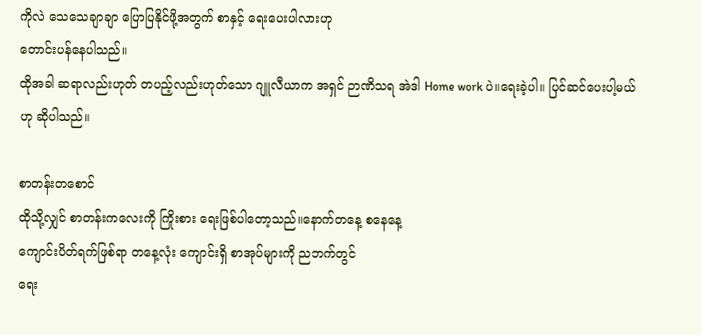ကိုလဲ သေသေချာချာ ပြောပြနိုင်ဖို့အတွက် စာနှင့် ရေးပေးပါလားဟု
တောင်းပန်နေပါသည်။
ထိုအခါ ဆရာလည်းဟုတ် တပည့်လည်းဟုတ်သော ဂျူလီယာက အရှင် ဉာဏိသရ အဲဒါ Home work ပဲ။ရေးခဲ့ပါ။ ပြင်ဆင်ပေးပါ့မယ် ဟု ဆိုပါသည်။

စာတန်းတစောင်
ထိုသို့လျှင် စာတန်းကလေးကို ကြိုးစား ရေးဖြစ်ပါတော့သည်။နောက်တနေ့ စနေနေ့
ကျောင်းပိတ်ရက်ဖြစ်ရာ တနေ့လုံး ကျောင်းရှိ စာအုပ်များကို ညဘက်တွင်
ရေး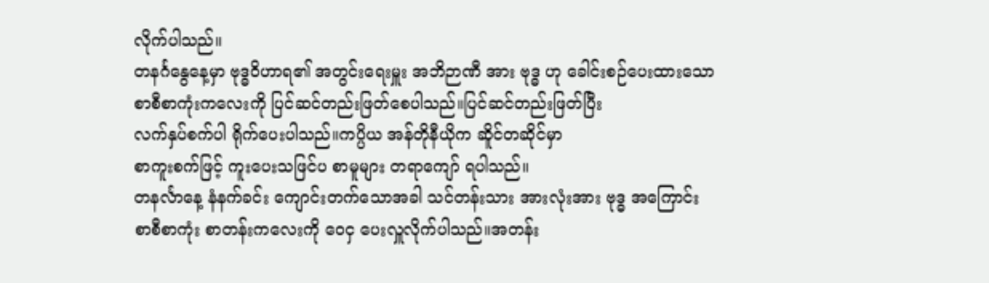လိုက်ပါသည်။
တနင်္ဂနွေနေ့မှာ ဗုဒ္ဓဝိဟာရ၏ အတွင်းရေးမှူး အဘိဉာဏီ အား ဗုဒ္ဓ ဟု ခေါင်းစဉ်ပေးထားသော
စာစီစာကုံးကလေးကို ပြင်ဆင်တည်းဖြတ်စေပါသည်။ပြင်ဆင်တည်းဖြတ်ပြီး
လက်နှပ်စက်ပါ ရိုက်ပေးပါသည်။ကပ္ပိယ အန်တိုနီယိုက ဆိူင်တဆိုင်မှာ
စာကူးစက်ဖြင့် ကူးပေးသဖြင်ပ စာမူများ တရာကျော် ရပါသည်။
တနင်္လာနေ့ နံနက်ခင်း ကျောင်းတက်သောအခါ သင်တန်းသား အားလုံးအား ဗုဒ္ဓ အကြောင်း
စာစီစာကုံး စာတန်းကလေးကို ဝေငှ ပေးလှူလိုက်ပါသည်။အတန်း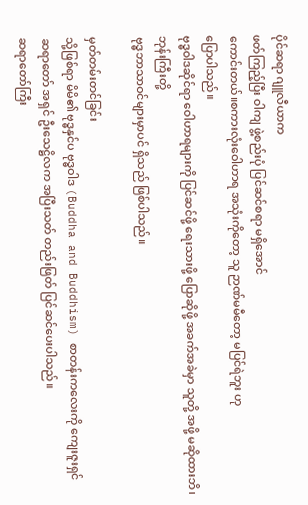ပိုင်ဆရာ ဂျူလီယာက
ဖတ်ကြည့်ပြီး ဝါကျ ဖွဲ့စည်းပုံ ပြင်ဆင်စရာ မရှိအောင်
ကောင်းတယ်။စကားလုံးဝေါဟာရ အသုံးကိုတော့ သူ ဉာဏ်မမီတော့ မပြင်ရဲဘူး ဟု
ပြောပါသည်။
ဗုဒ္ဓဝါဒဆိုင်ရာ ဝေါဟာရများကို ပြင်ဆင်ဖို့ ရေးသားဖို့ ပြောဆိုဖို့ အခက်အခဲမှာ သူတို့ အဖို့ မဆိုထားဘိ၊ဘုန်းကြီးတို့
ဗုဒ္ဓဘာသာဝင်များမှာပင် ရှိသည် ဖြစ်ပါသည်။

မှတ်တမ်းတင်ခြင်း
သို့ဖြစ်ရာ မိမိ၏ ဗုဒ္ဓနှင်ပ ဗုဒ္ဓဝါဒ (Buddha and Buddhism) စာတန်းကလေးကို ကျေးဇူးရှင်
ဆရာတော် အရှင် ဦးသေဋ္ဌိလက အပြီးသတ် တည်းဖြတ် ပြင်ဆင်ပေးပါသည်။
ဆရာတော်ကြီး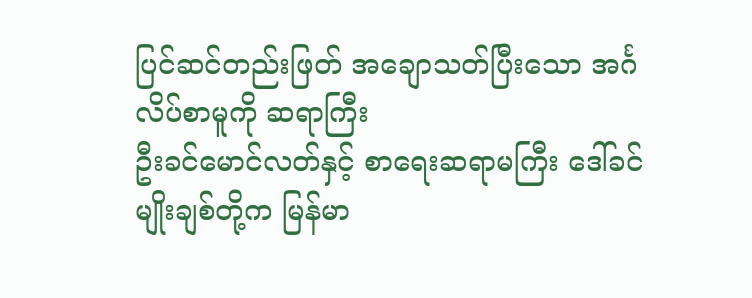ပြင်ဆင်တည်းဖြတ် အချောသတ်ပြီးသော အင်္ဂလိပ်စာမူကို ဆရာကြီး
ဦးခင်မောင်လတ်နှင့် စာရေးဆရာမကြီး ဒေါ်ခင်မျိုးချစ်တို့က မြန်မာ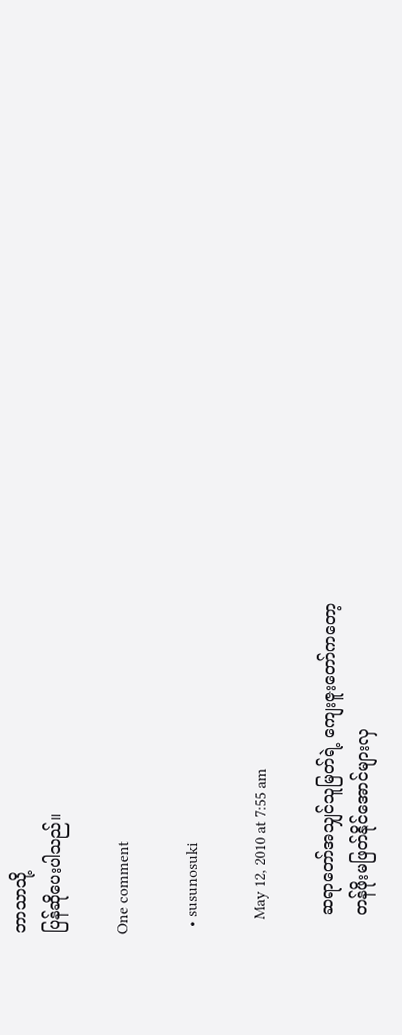ဘာသာသို့
ပြန်ဆိုပေးပါသည်။

One comment

  • susunosuki

    May 12, 2010 at 7:55 am

    ဆရာတော်အသျှင်သူမြတ်ရဲ့ ကျေးဇူးတော်ကတော့
    တန်ဖိုးမဖြတ်နိုင်အောင်များလှ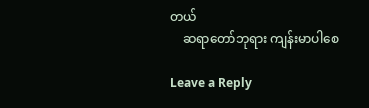တယ်
    ဆရာတော်ဘုရား ကျန်းမာပါစေ

Leave a Reply